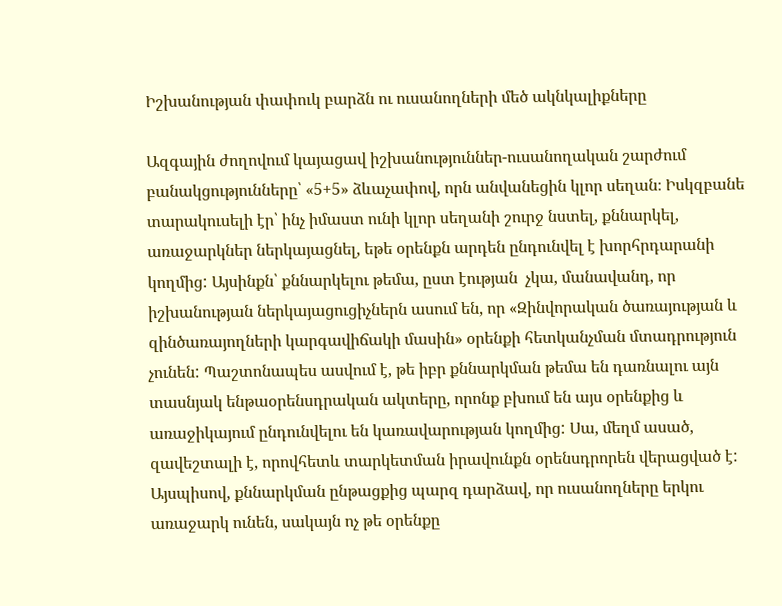Իշխանության փափուկ բարձն ու ուսանողների մեծ ակնկալիքները

Ազգային ժողովում կայացավ իշխանություններ-ուսանողական շարժում բանակցությունները՝ «5+5» ձևաչափով, որն անվանեցին կլոր սեղան։ Իսկզբանե տարակուսելի էր՝ ինչ իմաստ ունի կլոր սեղանի շուրջ նստել, քննարկել, առաջարկներ ներկայացնել, եթե օրենքն արդեն ընդունվել է խորհրդարանի կողմից: Այսինքն՝ քննարկելու թեմա, ըստ էության  չկա, մանավանդ, որ իշխանության ներկայացուցիչներն ասում են, որ «Զինվորական ծառայության և զինծառայողների կարգավիճակի մասին» օրենքի հետկանչման մտադրություն չունեն: Պաշտոնապես ասվում է, թե իբր քննարկման թեմա են դառնալու այն տասնյակ ենթաօրենսդրական ակտերը, որոնք բխում են այս օրենքից և առաջիկայում ընդունվելու են կառավարության կողմից: Սա, մեղմ ասած, զավեշտալի է, որովհետև տարկետման իրավունքն օրենսդրորեն վերացված է: Այսպիսով, քննարկման ընթացքից պարզ դարձավ, որ ուսանողները երկու առաջարկ ունեն, սակայն ոչ թե օրենքը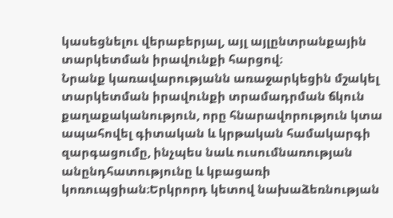կասեցնելու վերաբերյալ, այլ այլընտրանքային տարկետման իրավունքի հարցով։
Նրանք կառավարությանն առաջարկեցին մշակել տարկետման իրավունքի տրամադրման ճկուն քաղաքականություն, որը հնարավորություն կտա ապահովել գիտական և կրթական համակարգի զարգացումը, ինչպես նաև ուսումնառության անընդհատությունը և կբացառի կոռուպցիան։Երկրորդ կետով նախաձեռնության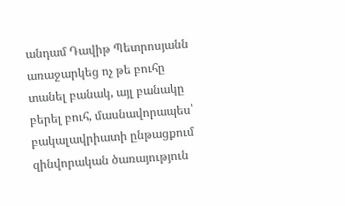անդամ Դավիթ Պետրոսյանն առաջարկեց ոչ թե բուհը տանել բանակ, այլ բանակը բերել բուհ, մասնավորապես՝ բակալավրիատի ընթացքում զինվորական ծառայություն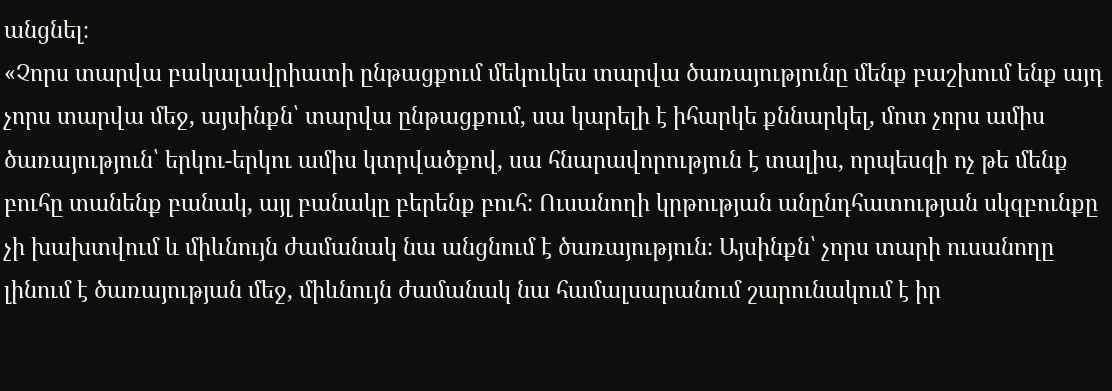անցնել։
«Չորս տարվա բակալավրիատի ընթացքում մեկուկես տարվա ծառայությունը մենք բաշխում ենք այդ չորս տարվա մեջ, այսինքն՝ տարվա ընթացքում, սա կարելի է իհարկե քննարկել, մոտ չորս ամիս ծառայություն՝ երկու-երկու ամիս կտրվածքով, սա հնարավորություն է տալիս, որպեսզի ոչ թե մենք բուհը տանենք բանակ, այլ բանակը բերենք բուհ։ Ուսանողի կրթության անընդհատության սկզբունքը չի խախտվում և միևնույն ժամանակ նա անցնում է ծառայություն։ Այսինքն՝ չորս տարի ուսանողը լինում է ծառայության մեջ, միևնույն ժամանակ նա համալսարանում շարունակում է իր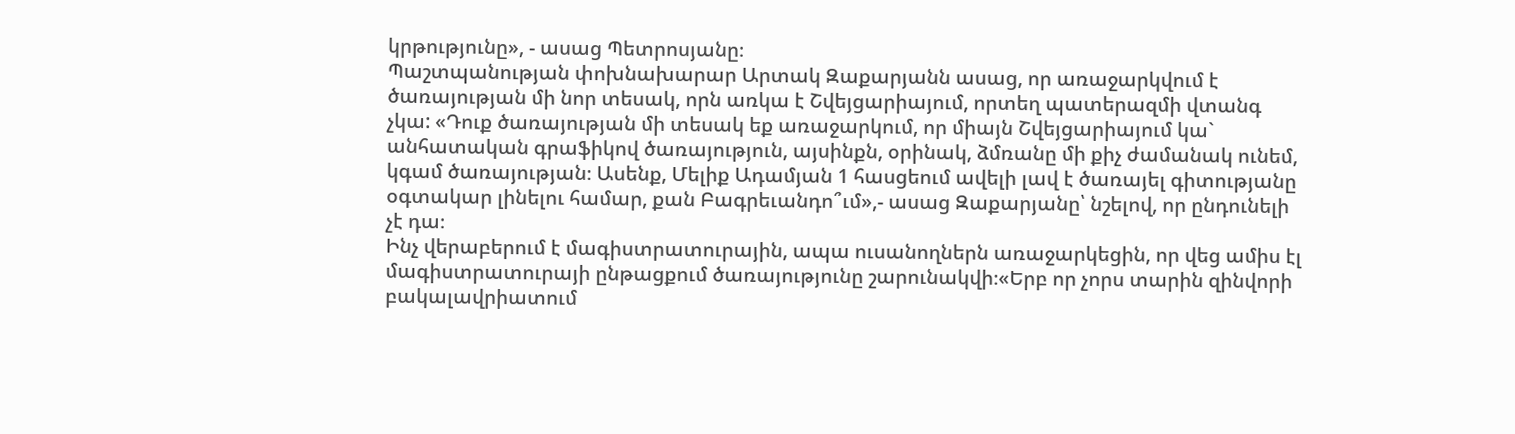կրթությունը», - ասաց Պետրոսյանը։
Պաշտպանության փոխնախարար Արտակ Զաքարյանն ասաց, որ առաջարկվում է ծառայության մի նոր տեսակ, որն առկա է Շվեյցարիայում, որտեղ պատերազմի վտանգ չկա: «Դուք ծառայության մի տեսակ եք առաջարկում, որ միայն Շվեյցարիայում կա` անհատական գրաֆիկով ծառայություն, այսինքն, օրինակ, ձմռանը մի քիչ ժամանակ ունեմ, կգամ ծառայության։ Ասենք, Մելիք Ադամյան 1 հասցեում ավելի լավ է ծառայել գիտությանը օգտակար լինելու համար, քան Բագրեւանդո՞ւմ»,- ասաց Զաքարյանը՝ նշելով, որ ընդունելի չէ դա։
Ինչ վերաբերում է մագիստրատուրային, ապա ուսանողներն առաջարկեցին, որ վեց ամիս էլ մագիստրատուրայի ընթացքում ծառայությունը շարունակվի։«Երբ որ չորս տարին զինվորի բակալավրիատում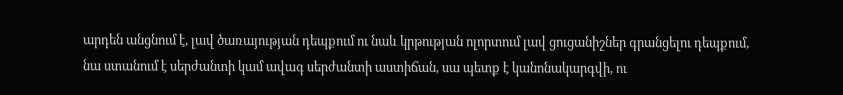արդեն անցնում է, լավ ծառայության դեպքում ու նաև կրթության ոլորտում լավ ցուցանիշներ գրանցելու դեպքում, նա ստանում է սերժանտի կամ ավագ սերժանտի աստիճան, սա պետք է կանոնակարգվի, ու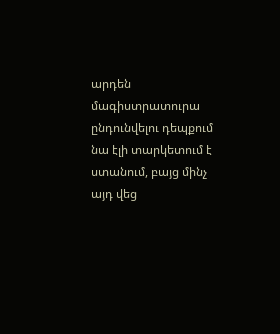արդեն մագիստրատուրա ընդունվելու դեպքում նա էլի տարկետում է ստանում, բայց մինչ այդ վեց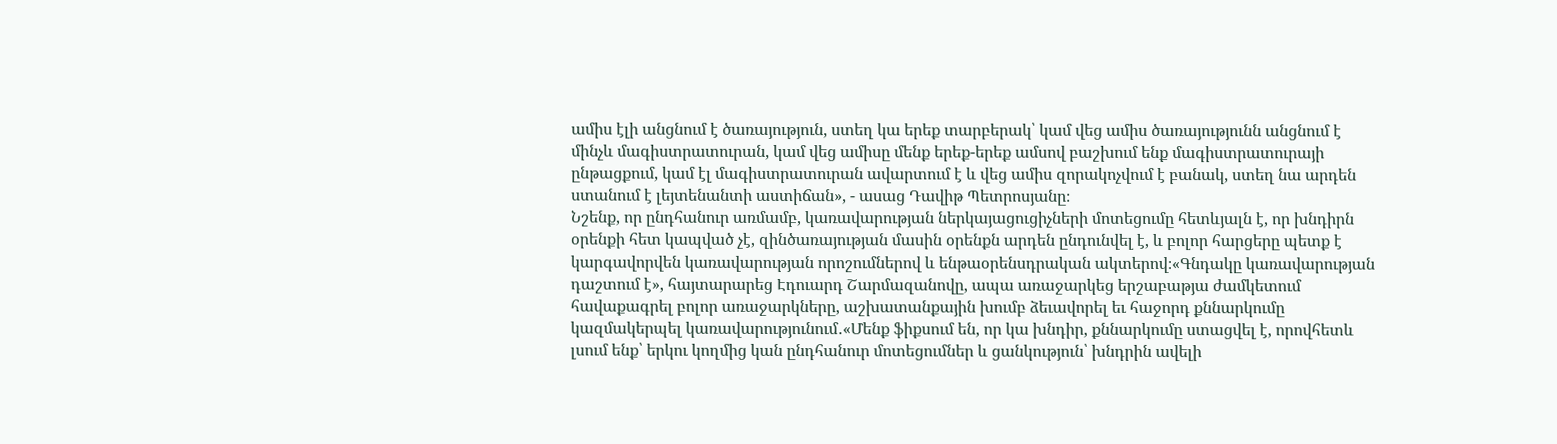ամիս էլի անցնում է ծառայություն, ստեղ կա երեք տարբերակ՝ կամ վեց ամիս ծառայությունն անցնում է մինչև մագիստրատուրան, կամ վեց ամիսը մենք երեք-երեք ամսով բաշխում ենք մագիստրատուրայի ընթացքում, կամ էլ մագիստրատուրան ավարտում է և վեց ամիս զորակոչվում է բանակ, ստեղ նա արդեն ստանում է լեյտենանտի աստիճան», - ասաց Դավիթ Պետրոսյանը։
Նշենք, որ ընդհանուր առմամբ, կառավարության ներկայացուցիչների մոտեցումը հետևյալն է, որ խնդիրն օրենքի հետ կապված չէ, զինծառայության մասին օրենքն արդեն ընդունվել է, և բոլոր հարցերը պետք է կարգավորվեն կառավարության որոշումներով և ենթաօրենսդրական ակտերով։«Գնդակը կառավարության դաշտում է», հայտարարեց Էդուարդ Շարմազանովը, ապա առաջարկեց երշաբաթյա ժամկետում հավաքագրել բոլոր առաջարկները, աշխատանքային խումբ ձեւավորել եւ հաջորդ քննարկումը կազմակերպել կառավարությունում․«Մենք ֆիքսում են, որ կա խնդիր, քննարկումը ստացվել է, որովհետև լսում ենք՝ երկու կողմից կան ընդհանուր մոտեցումներ և ցանկություն՝ խնդրին ավելի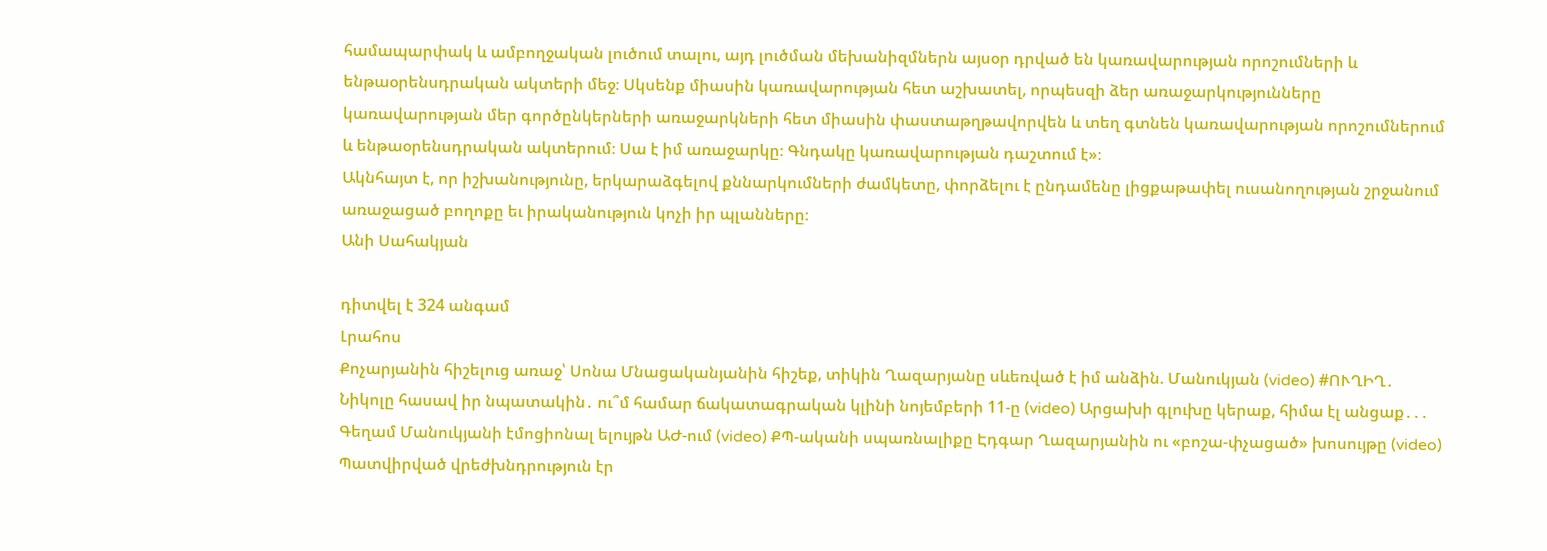համապարփակ և ամբողջական լուծում տալու, այդ լուծման մեխանիզմներն այսօր դրված են կառավարության որոշումների և ենթաօրենսդրական ակտերի մեջ։ Սկսենք միասին կառավարության հետ աշխատել, որպեսզի ձեր առաջարկությունները կառավարության մեր գործընկերների առաջարկների հետ միասին փաստաթղթավորվեն և տեղ գտնեն կառավարության որոշումներում և ենթաօրենսդրական ակտերում։ Սա է իմ առաջարկը։ Գնդակը կառավարության դաշտում է»։
Ակնհայտ է, որ իշխանությունը, երկարաձգելով քննարկումների ժամկետը, փորձելու է ընդամենը լիցքաթափել ուսանողության շրջանում առաջացած բողոքը եւ իրականություն կոչի իր պլանները։
Անի Սահակյան

դիտվել է 324 անգամ
Լրահոս
Քոչարյանին հիշելուց առաջ՝ Սոնա Մնացականյանին հիշեք, տիկին Ղազարյանը սևեռված է իմ անձին. Մանուկյան (video) #ՈՒՂԻՂ․ Նիկոլը հասավ իր նպատակին․ ու՞մ համար ճակատագրական կլինի նոյեմբերի 11-ը (video) Արցախի գլուխը կերաք, հիմա էլ անցաք․․․ Գեղամ Մանուկյանի էմոցիոնալ ելույթն ԱԺ-ում (video) ՔՊ-ականի սպառնալիքը Էդգար Ղազարյանին ու «բոշա-փչացած» խոսույթը (video) Պատվիրված վրեժխնդրություն էր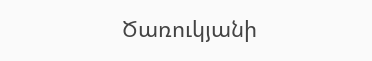Ծառուկյանի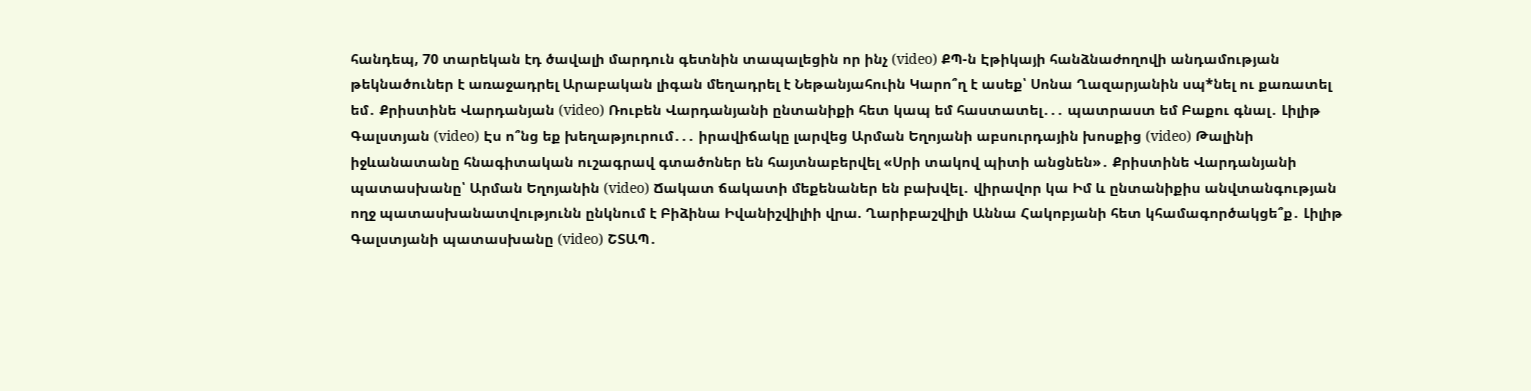հանդեպ, 70 տարեկան էդ ծավալի մարդուն գետնին տապալեցին որ ինչ (video) ՔՊ-ն Էթիկայի հանձնաժողովի անդամության թեկնածուներ է առաջադրել Արաբական լիգան մեղադրել է Նեթանյահուին Կարո՞ղ է ասեք՝ Սոնա Ղազարյանին սպ*նել ու քառատել եմ․ Քրիստինե Վարդանյան (video) Ռուբեն Վարդանյանի ընտանիքի հետ կապ եմ հաստատել․․․ պատրաստ եմ Բաքու գնալ․ Լիլիթ Գալստյան (video) Էս ո՞նց եք խեղաթյուրում․․․ իրավիճակը լարվեց Արման Եղոյանի աբսուրդային խոսքից (video) Թալինի իջևանատանը հնագիտական ուշագրավ գտածոներ են հայտնաբերվել «Սրի տակով պիտի անցնեն»․ Քրիստինե Վարդանյանի պատասխանը՝ Արման Եղոյանին (video) Ճակատ ճակատի մեքենաներ են բախվել․ վիրավոր կա Իմ և ընտանիքիս անվտանգության ողջ պատասխանատվությունն ընկնում է Բիձինա Իվանիշվիլիի վրա. Ղարիբաշվիլի Աննա Հակոբյանի հետ կհամագործակցե՞ք․ Լիլիթ Գալստյանի պատասխանը (video) ՇՏԱՊ․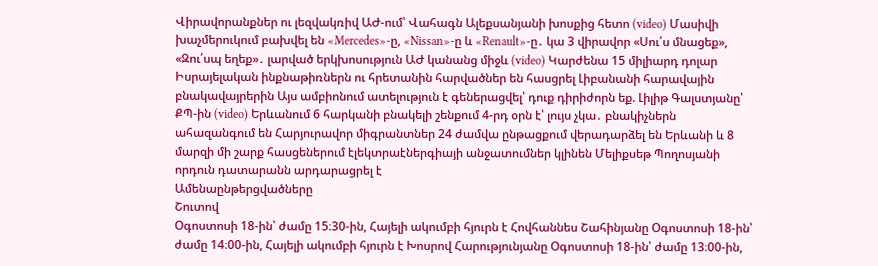Վիրավորանքներ ու լեզվակռիվ ԱԺ-ում՝ Վահագն Ալեքսանյանի խոսքից հետո (video) Մասիվի խաչմերուկում բախվել են «Mercedes»-ը, «Nissan»-ը և «Renault»-ը․ կա 3 վիրավոր «Սու՛ս մնացեք», «Զու՛սպ եղեք»․ լարված երկխոսություն ԱԺ կանանց միջև (video) Կարժենա 15 միլիարդ դոլար Իսրայելական ինքնաթիռներն ու հրետանին հարվածներ են հասցրել Լիբանանի հարավային բնակավայրերին Այս ամբիոնում ատելություն է գեներացվել՝ դուք դիրիժորն եք. Լիլիթ Գալստյանը՝ ՔՊ-ին (video) Երևանում 6 հարկանի բնակելի շենքում 4-րդ օրն է՝ լույս չկա․ բնակիչներն ահազանգում են Հարյուրավոր միգրանտներ 24 ժամվա ընթացքում վերադարձել են Երևանի և 8 մարզի մի շարք հասցեներում էլեկտրաէներգիայի անջատումներ կլինեն Մելիքսեթ Պողոսյանի որդուն դատարանն արդարացրել է
Ամենաընթերցվածները
Շուտով
Օգոստոսի 18-ին՝ ժամը 15։30-ին, Հայելի ակումբի հյուրն է Հովհաննես Շահինյանը Օգոստոսի 18-ին՝ ժամը 14։00-ին, Հայելի ակումբի հյուրն է Խոսրով Հարությունյանը Օգոստոսի 18-ին՝ ժամը 13։00-ին,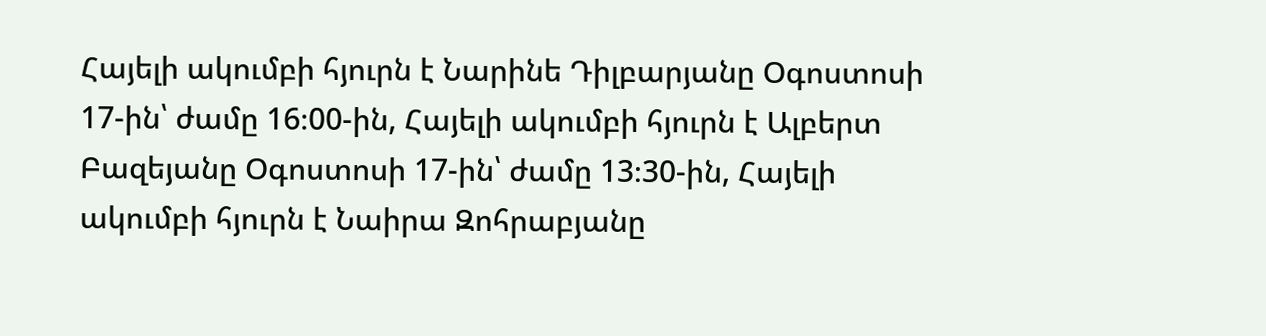Հայելի ակումբի հյուրն է Նարինե Դիլբարյանը Օգոստոսի 17-ին՝ ժամը 16։00-ին, Հայելի ակումբի հյուրն է Ալբերտ Բազեյանը Օգոստոսի 17-ին՝ ժամը 13։30-ին, Հայելի ակումբի հյուրն է Նաիրա Զոհրաբյանը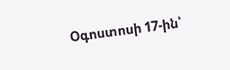Օգոստոսի 17-ին՝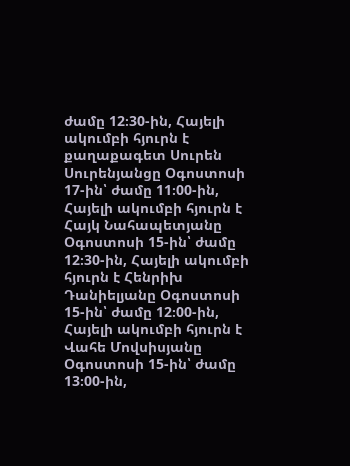ժամը 12։30-ին, Հայելի ակումբի հյուրն է քաղաքագետ Սուրեն Սուրենյանցը Օգոստոսի 17-ին՝ ժամը 11։00-ին, Հայելի ակումբի հյուրն է Հայկ Նահապետյանը Օգոստոսի 15-ին՝ ժամը 12։30-ին, Հայելի ակումբի հյուրն է Հենրիխ Դանիելյանը Օգոստոսի 15-ին՝ ժամը 12։00-ին, Հայելի ակումբի հյուրն է Վահե Մովսիսյանը Օգոստոսի 15-ին՝ ժամը 13։00-ին,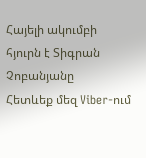Հայելի ակումբի հյուրն է Տիգրան Չոբանյանը
Հետևեք մեզ Viber-ում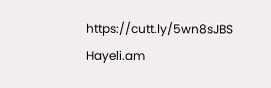https://cutt.ly/5wn8sJBS
Hayeli.am